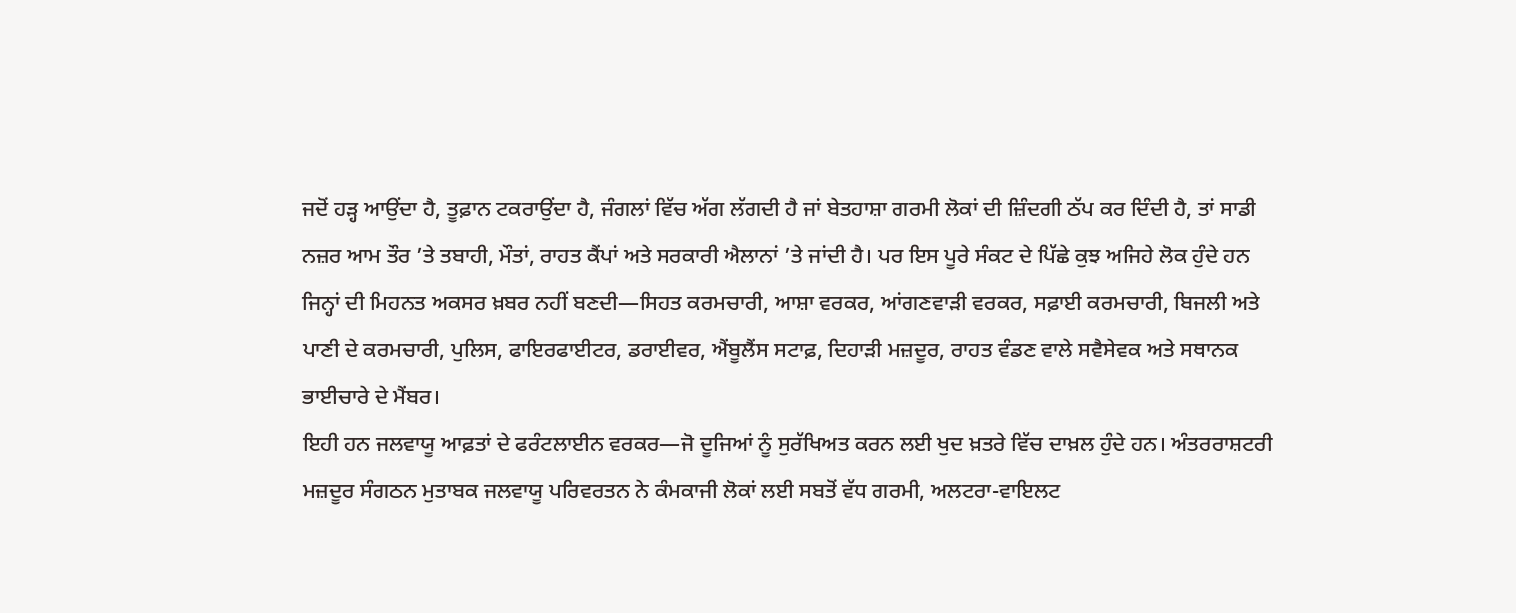ਜਦੋਂ ਹੜ੍ਹ ਆਉਂਦਾ ਹੈ, ਤੂਫ਼ਾਨ ਟਕਰਾਉਂਦਾ ਹੈ, ਜੰਗਲਾਂ ਵਿੱਚ ਅੱਗ ਲੱਗਦੀ ਹੈ ਜਾਂ ਬੇਤਹਾਸ਼ਾ ਗਰਮੀ ਲੋਕਾਂ ਦੀ ਜ਼ਿੰਦਗੀ ਠੱਪ ਕਰ ਦਿੰਦੀ ਹੈ, ਤਾਂ ਸਾਡੀ ਨਜ਼ਰ ਆਮ ਤੌਰ ’ਤੇ ਤਬਾਹੀ, ਮੌਤਾਂ, ਰਾਹਤ ਕੈਂਪਾਂ ਅਤੇ ਸਰਕਾਰੀ ਐਲਾਨਾਂ ’ਤੇ ਜਾਂਦੀ ਹੈ। ਪਰ ਇਸ ਪੂਰੇ ਸੰਕਟ ਦੇ ਪਿੱਛੇ ਕੁਝ ਅਜਿਹੇ ਲੋਕ ਹੁੰਦੇ ਹਨ ਜਿਨ੍ਹਾਂ ਦੀ ਮਿਹਨਤ ਅਕਸਰ ਖ਼ਬਰ ਨਹੀਂ ਬਣਦੀ—ਸਿਹਤ ਕਰਮਚਾਰੀ, ਆਸ਼ਾ ਵਰਕਰ, ਆਂਗਣਵਾੜੀ ਵਰਕਰ, ਸਫ਼ਾਈ ਕਰਮਚਾਰੀ, ਬਿਜਲੀ ਅਤੇ ਪਾਣੀ ਦੇ ਕਰਮਚਾਰੀ, ਪੁਲਿਸ, ਫਾਇਰਫਾਈਟਰ, ਡਰਾਈਵਰ, ਐਂਬੂਲੈਂਸ ਸਟਾਫ਼, ਦਿਹਾੜੀ ਮਜ਼ਦੂਰ, ਰਾਹਤ ਵੰਡਣ ਵਾਲੇ ਸਵੈਸੇਵਕ ਅਤੇ ਸਥਾਨਕ ਭਾਈਚਾਰੇ ਦੇ ਮੈਂਬਰ।
ਇਹੀ ਹਨ ਜਲਵਾਯੂ ਆਫ਼ਤਾਂ ਦੇ ਫਰੰਟਲਾਈਨ ਵਰਕਰ—ਜੋ ਦੂਜਿਆਂ ਨੂੰ ਸੁਰੱਖਿਅਤ ਕਰਨ ਲਈ ਖੁਦ ਖ਼ਤਰੇ ਵਿੱਚ ਦਾਖ਼ਲ ਹੁੰਦੇ ਹਨ। ਅੰਤਰਰਾਸ਼ਟਰੀ ਮਜ਼ਦੂਰ ਸੰਗਠਨ ਮੁਤਾਬਕ ਜਲਵਾਯੂ ਪਰਿਵਰਤਨ ਨੇ ਕੰਮਕਾਜੀ ਲੋਕਾਂ ਲਈ ਸਬਤੋਂ ਵੱਧ ਗਰਮੀ, ਅਲਟਰਾ-ਵਾਇਲਟ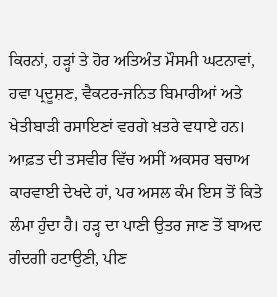ਕਿਰਨਾਂ, ਹੜ੍ਹਾਂ ਤੇ ਹੋਰ ਅਤਿਅੰਤ ਮੌਸਮੀ ਘਟਨਾਵਾਂ, ਹਵਾ ਪ੍ਰਦੂਸ਼ਣ, ਵੈਕਟਰ-ਜਨਿਤ ਬਿਮਾਰੀਆਂ ਅਤੇ ਖੇਤੀਬਾੜੀ ਰਸਾਇਣਾਂ ਵਰਗੇ ਖ਼ਤਰੇ ਵਧਾਏ ਹਨ। ਆਫ਼ਤ ਦੀ ਤਸਵੀਰ ਵਿੱਚ ਅਸੀਂ ਅਕਸਰ ਬਚਾਅ ਕਾਰਵਾਈ ਦੇਖਦੇ ਹਾਂ, ਪਰ ਅਸਲ ਕੰਮ ਇਸ ਤੋਂ ਕਿਤੇ ਲੰਮਾ ਹੁੰਦਾ ਹੈ। ਹੜ੍ਹ ਦਾ ਪਾਣੀ ਉਤਰ ਜਾਣ ਤੋਂ ਬਾਅਦ ਗੰਦਗੀ ਹਟਾਉਣੀ, ਪੀਣ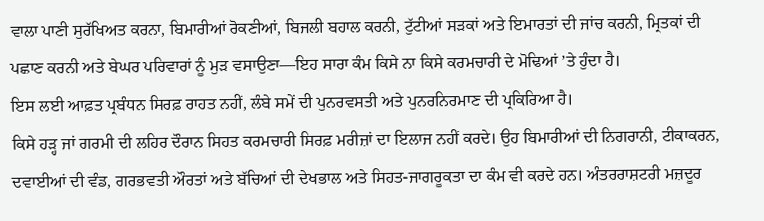ਵਾਲਾ ਪਾਣੀ ਸੁਰੱਖਿਅਤ ਕਰਨਾ, ਬਿਮਾਰੀਆਂ ਰੋਕਣੀਆਂ, ਬਿਜਲੀ ਬਹਾਲ ਕਰਨੀ, ਟੁੱਟੀਆਂ ਸੜਕਾਂ ਅਤੇ ਇਮਾਰਤਾਂ ਦੀ ਜਾਂਚ ਕਰਨੀ, ਮ੍ਰਿਤਕਾਂ ਦੀ ਪਛਾਣ ਕਰਨੀ ਅਤੇ ਬੇਘਰ ਪਰਿਵਾਰਾਂ ਨੂੰ ਮੁੜ ਵਸਾਉਣਾ—ਇਹ ਸਾਰਾ ਕੰਮ ਕਿਸੇ ਨਾ ਕਿਸੇ ਕਰਮਚਾਰੀ ਦੇ ਮੋਢਿਆਂ ’ਤੇ ਹੁੰਦਾ ਹੈ।
ਇਸ ਲਈ ਆਫ਼ਤ ਪ੍ਰਬੰਧਨ ਸਿਰਫ਼ ਰਾਹਤ ਨਹੀਂ, ਲੰਬੇ ਸਮੇਂ ਦੀ ਪੁਨਰਵਸਤੀ ਅਤੇ ਪੁਨਰਨਿਰਮਾਣ ਦੀ ਪ੍ਰਕਿਰਿਆ ਹੈ।
ਕਿਸੇ ਹੜ੍ਹ ਜਾਂ ਗਰਮੀ ਦੀ ਲਹਿਰ ਦੌਰਾਨ ਸਿਹਤ ਕਰਮਚਾਰੀ ਸਿਰਫ਼ ਮਰੀਜ਼ਾਂ ਦਾ ਇਲਾਜ ਨਹੀਂ ਕਰਦੇ। ਉਹ ਬਿਮਾਰੀਆਂ ਦੀ ਨਿਗਰਾਨੀ, ਟੀਕਾਕਰਨ, ਦਵਾਈਆਂ ਦੀ ਵੰਡ, ਗਰਭਵਤੀ ਔਰਤਾਂ ਅਤੇ ਬੱਚਿਆਂ ਦੀ ਦੇਖਭਾਲ ਅਤੇ ਸਿਹਤ-ਜਾਗਰੂਕਤਾ ਦਾ ਕੰਮ ਵੀ ਕਰਦੇ ਹਨ। ਅੰਤਰਰਾਸ਼ਟਰੀ ਮਜ਼ਦੂਰ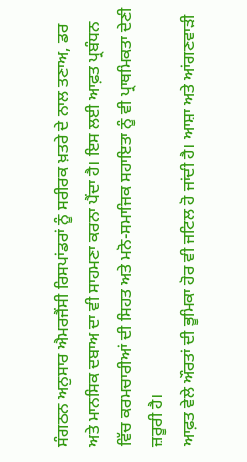ਸੰਗਠਨ ਅਨੁਸਾਰ ਐਮਰਜੈਂਸੀ ਰਿਸਪਾਂਡਰਾਂ ਨੂੰ ਸਰੀਰਕ ਖ਼ਤਰੇ ਦੇ ਨਾਲ ਤਣਾਅ, ਡਰ ਅਤੇ ਮਾਨਸਿਕ ਦਬਾਅ ਦਾ ਵੀ ਸਾਹਮਣਾ ਕਰਨਾ ਪੈਂਦਾ ਹੈ। ਇਸ ਲਈ ਆਫ਼ਤ ਪ੍ਰਬੰਧਨ ਵਿੱਚ ਕਰਮਚਾਰੀਆਂ ਦੀ ਸਿਹਤ ਅਤੇ ਮਨੋ-ਸਮਾਜਿਕ ਸਹਾਇਤਾ ਨੂੰ ਵੀ ਪ੍ਰਾਥਮਿਕਤਾ ਦੇਣੀ ਜ਼ਰੂਰੀ ਹੈ।
ਆਫ਼ਤ ਵੇਲੇ ਔਰਤਾਂ ਦੀ ਭੂਮਿਕਾ ਹੋਰ ਵੀ ਜਟਿਲ ਹੋ ਜਾਂਦੀ ਹੈ। ਆਸ਼ਾ ਅਤੇ ਆਂਗਣਵਾੜੀ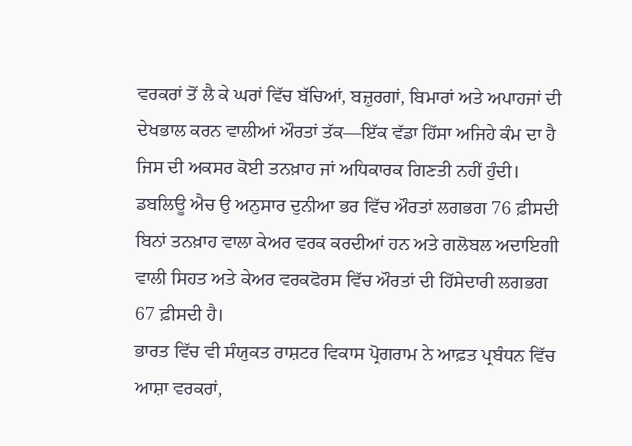ਵਰਕਰਾਂ ਤੋਂ ਲੈ ਕੇ ਘਰਾਂ ਵਿੱਚ ਬੱਚਿਆਂ, ਬਜ਼ੁਰਗਾਂ, ਬਿਮਾਰਾਂ ਅਤੇ ਅਪਾਹਜਾਂ ਦੀ ਦੇਖਭਾਲ ਕਰਨ ਵਾਲੀਆਂ ਔਰਤਾਂ ਤੱਕ—ਇੱਕ ਵੱਡਾ ਹਿੱਸਾ ਅਜਿਹੇ ਕੰਮ ਦਾ ਹੈ ਜਿਸ ਦੀ ਅਕਸਰ ਕੋਈ ਤਨਖ਼ਾਹ ਜਾਂ ਅਧਿਕਾਰਕ ਗਿਣਤੀ ਨਹੀਂ ਹੁੰਦੀ। ਡਬਲਿਊ ਐਚ ਉ ਅਨੁਸਾਰ ਦੁਨੀਆ ਭਰ ਵਿੱਚ ਔਰਤਾਂ ਲਗਭਗ 76 ਫ਼ੀਸਦੀ ਬਿਨਾਂ ਤਨਖ਼ਾਹ ਵਾਲਾ ਕੇਅਰ ਵਰਕ ਕਰਦੀਆਂ ਹਨ ਅਤੇ ਗਲੋਬਲ ਅਦਾਇਗੀ ਵਾਲੀ ਸਿਹਤ ਅਤੇ ਕੇਅਰ ਵਰਕਫੋਰਸ ਵਿੱਚ ਔਰਤਾਂ ਦੀ ਹਿੱਸੇਦਾਰੀ ਲਗਭਗ 67 ਫ਼ੀਸਦੀ ਹੈ।
ਭਾਰਤ ਵਿੱਚ ਵੀ ਸੰਯੁਕਤ ਰਾਸ਼ਟਰ ਵਿਕਾਸ ਪ੍ਰੋਗਰਾਮ ਨੇ ਆਫ਼ਤ ਪ੍ਰਬੰਧਨ ਵਿੱਚ ਆਸ਼ਾ ਵਰਕਰਾਂ,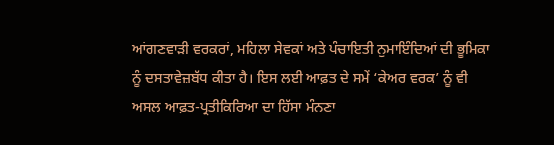ਆਂਗਣਵਾੜੀ ਵਰਕਰਾਂ, ਮਹਿਲਾ ਸੇਵਕਾਂ ਅਤੇ ਪੰਚਾਇਤੀ ਨੁਮਾਇੰਦਿਆਂ ਦੀ ਭੂਮਿਕਾ ਨੂੰ ਦਸਤਾਵੇਜ਼ਬੱਧ ਕੀਤਾ ਹੈ। ਇਸ ਲਈ ਆਫ਼ਤ ਦੇ ਸਮੇਂ ‘ਕੇਅਰ ਵਰਕ’ ਨੂੰ ਵੀ ਅਸਲ ਆਫ਼ਤ-ਪ੍ਰਤੀਕਿਰਿਆ ਦਾ ਹਿੱਸਾ ਮੰਨਣਾ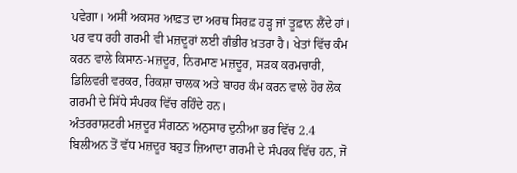ਪਵੇਗਾ। ਅਸੀਂ ਅਕਸਰ ਆਫ਼ਤ ਦਾ ਅਰਥ ਸਿਰਫ਼ ਹੜ੍ਹ ਜਾਂ ਤੂਫ਼ਾਨ ਲੈਂਦੇ ਹਾਂ। ਪਰ ਵਧ ਰਹੀ ਗਰਮੀ ਵੀ ਮਜ਼ਦੂਰਾਂ ਲਈ ਗੰਭੀਰ ਖ਼ਤਰਾ ਹੈ। ਖੇਤਾਂ ਵਿੱਚ ਕੰਮ ਕਰਨ ਵਾਲੇ ਕਿਸਾਨ-ਮਜ਼ਦੂਰ, ਨਿਰਮਾਣ ਮਜ਼ਦੂਰ, ਸੜਕ ਕਰਮਚਾਰੀ, ਡਿਲਿਵਰੀ ਵਰਕਰ, ਰਿਕਸ਼ਾ ਚਾਲਕ ਅਤੇ ਬਾਹਰ ਕੰਮ ਕਰਨ ਵਾਲੇ ਹੋਰ ਲੋਕ ਗਰਮੀ ਦੇ ਸਿੱਧੇ ਸੰਪਰਕ ਵਿੱਚ ਰਹਿੰਦੇ ਹਨ।
ਅੰਤਰਰਾਸ਼ਟਰੀ ਮਜ਼ਦੂਰ ਸੰਗਠਨ ਅਨੁਸਾਰ ਦੁਨੀਆ ਭਰ ਵਿੱਚ 2.4 ਬਿਲੀਅਨ ਤੋਂ ਵੱਧ ਮਜ਼ਦੂਰ ਬਹੁਤ ਜ਼ਿਆਦਾ ਗਰਮੀ ਦੇ ਸੰਪਰਕ ਵਿੱਚ ਹਨ, ਜੋ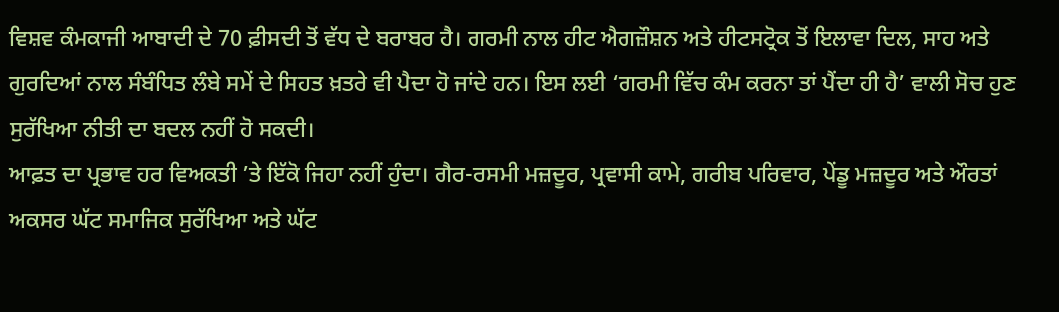ਵਿਸ਼ਵ ਕੰਮਕਾਜੀ ਆਬਾਦੀ ਦੇ 70 ਫ਼ੀਸਦੀ ਤੋਂ ਵੱਧ ਦੇ ਬਰਾਬਰ ਹੈ। ਗਰਮੀ ਨਾਲ ਹੀਟ ਐਗਜ਼ੌਸ਼ਨ ਅਤੇ ਹੀਟਸਟ੍ਰੋਕ ਤੋਂ ਇਲਾਵਾ ਦਿਲ, ਸਾਹ ਅਤੇ ਗੁਰਦਿਆਂ ਨਾਲ ਸੰਬੰਧਿਤ ਲੰਬੇ ਸਮੇਂ ਦੇ ਸਿਹਤ ਖ਼ਤਰੇ ਵੀ ਪੈਦਾ ਹੋ ਜਾਂਦੇ ਹਨ। ਇਸ ਲਈ ‘ਗਰਮੀ ਵਿੱਚ ਕੰਮ ਕਰਨਾ ਤਾਂ ਪੈਂਦਾ ਹੀ ਹੈ’ ਵਾਲੀ ਸੋਚ ਹੁਣ ਸੁਰੱਖਿਆ ਨੀਤੀ ਦਾ ਬਦਲ ਨਹੀਂ ਹੋ ਸਕਦੀ।
ਆਫ਼ਤ ਦਾ ਪ੍ਰਭਾਵ ਹਰ ਵਿਅਕਤੀ ’ਤੇ ਇੱਕੋ ਜਿਹਾ ਨਹੀਂ ਹੁੰਦਾ। ਗੈਰ-ਰਸਮੀ ਮਜ਼ਦੂਰ, ਪ੍ਰਵਾਸੀ ਕਾਮੇ, ਗਰੀਬ ਪਰਿਵਾਰ, ਪੇਂਡੂ ਮਜ਼ਦੂਰ ਅਤੇ ਔਰਤਾਂ ਅਕਸਰ ਘੱਟ ਸਮਾਜਿਕ ਸੁਰੱਖਿਆ ਅਤੇ ਘੱਟ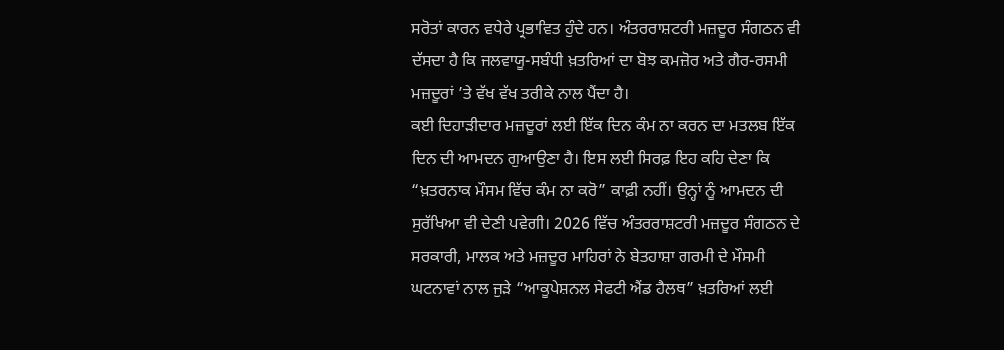ਸਰੋਤਾਂ ਕਾਰਨ ਵਧੇਰੇ ਪ੍ਰਭਾਵਿਤ ਹੁੰਦੇ ਹਨ। ਅੰਤਰਰਾਸ਼ਟਰੀ ਮਜ਼ਦੂਰ ਸੰਗਠਨ ਵੀ ਦੱਸਦਾ ਹੈ ਕਿ ਜਲਵਾਯੂ-ਸਬੰਧੀ ਖ਼ਤਰਿਆਂ ਦਾ ਬੋਝ ਕਮਜ਼ੋਰ ਅਤੇ ਗੈਰ-ਰਸਮੀ ਮਜ਼ਦੂਰਾਂ ’ਤੇ ਵੱਖ ਵੱਖ ਤਰੀਕੇ ਨਾਲ ਪੈਂਦਾ ਹੈ।
ਕਈ ਦਿਹਾੜੀਦਾਰ ਮਜ਼ਦੂਰਾਂ ਲਈ ਇੱਕ ਦਿਨ ਕੰਮ ਨਾ ਕਰਨ ਦਾ ਮਤਲਬ ਇੱਕ ਦਿਨ ਦੀ ਆਮਦਨ ਗੁਆਉਣਾ ਹੈ। ਇਸ ਲਈ ਸਿਰਫ਼ ਇਹ ਕਹਿ ਦੇਣਾ ਕਿ “ਖ਼ਤਰਨਾਕ ਮੌਸਮ ਵਿੱਚ ਕੰਮ ਨਾ ਕਰੋ” ਕਾਫ਼ੀ ਨਹੀਂ। ਉਨ੍ਹਾਂ ਨੂੰ ਆਮਦਨ ਦੀ ਸੁਰੱਖਿਆ ਵੀ ਦੇਣੀ ਪਵੇਗੀ। 2026 ਵਿੱਚ ਅੰਤਰਰਾਸ਼ਟਰੀ ਮਜ਼ਦੂਰ ਸੰਗਠਨ ਦੇ ਸਰਕਾਰੀ, ਮਾਲਕ ਅਤੇ ਮਜ਼ਦੂਰ ਮਾਹਿਰਾਂ ਨੇ ਬੇਤਹਾਸ਼ਾ ਗਰਮੀ ਦੇ ਮੌਸਮੀ ਘਟਨਾਵਾਂ ਨਾਲ ਜੁੜੇ “ਆਕੂਪੇਸ਼ਨਲ ਸੇਫਟੀ ਐਂਡ ਹੈਲਥ” ਖ਼ਤਰਿਆਂ ਲਈ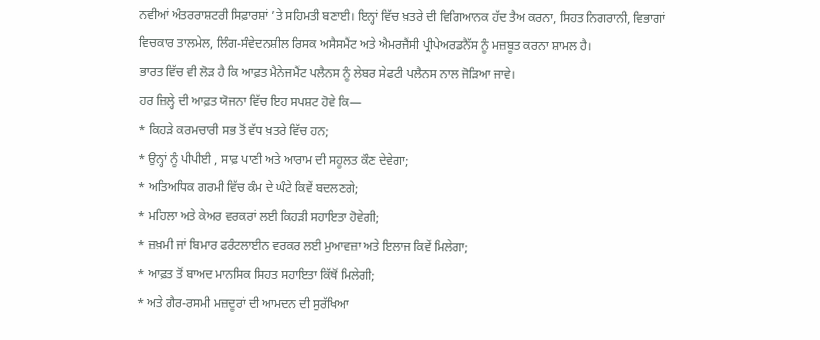ਨਵੀਆਂ ਅੰਤਰਰਾਸ਼ਟਰੀ ਸਿਫ਼ਾਰਸ਼ਾਂ ’ਤੇ ਸਹਿਮਤੀ ਬਣਾਈ। ਇਨ੍ਹਾਂ ਵਿੱਚ ਖ਼ਤਰੇ ਦੀ ਵਿਗਿਆਨਕ ਹੱਦ ਤੈਅ ਕਰਨਾ, ਸਿਹਤ ਨਿਗਰਾਨੀ, ਵਿਭਾਗਾਂ ਵਿਚਕਾਰ ਤਾਲਮੇਲ, ਲਿੰਗ-ਸੰਵੇਦਨਸ਼ੀਲ ਰਿਸਕ ਅਸੈਸਮੈਂਟ ਅਤੇ ਐਮਰਜੈਂਸੀ ਪ੍ਰੀਪੇਅਰਡਨੈੱਸ ਨੂੰ ਮਜ਼ਬੂਤ ਕਰਨਾ ਸ਼ਾਮਲ ਹੈ।
ਭਾਰਤ ਵਿੱਚ ਵੀ ਲੋੜ ਹੈ ਕਿ ਆਫ਼ਤ ਮੈਨੇਜਮੈਂਟ ਪਲੈਨਸ ਨੂੰ ਲੇਬਰ ਸੇਫਟੀ ਪਲੈਨਸ ਨਾਲ ਜੋੜਿਆ ਜਾਵੇ।
ਹਰ ਜ਼ਿਲ੍ਹੇ ਦੀ ਆਫ਼ਤ ਯੋਜਨਾ ਵਿੱਚ ਇਹ ਸਪਸ਼ਟ ਹੋਵੇ ਕਿ—
* ਕਿਹੜੇ ਕਰਮਚਾਰੀ ਸਭ ਤੋਂ ਵੱਧ ਖ਼ਤਰੇ ਵਿੱਚ ਹਨ;
* ਉਨ੍ਹਾਂ ਨੂੰ ਪੀਪੀਈ , ਸਾਫ਼ ਪਾਣੀ ਅਤੇ ਆਰਾਮ ਦੀ ਸਹੂਲਤ ਕੌਣ ਦੇਵੇਗਾ;
* ਅਤਿਅਧਿਕ ਗਰਮੀ ਵਿੱਚ ਕੰਮ ਦੇ ਘੰਟੇ ਕਿਵੇਂ ਬਦਲਣਗੇ;
* ਮਹਿਲਾ ਅਤੇ ਕੇਅਰ ਵਰਕਰਾਂ ਲਈ ਕਿਹੜੀ ਸਹਾਇਤਾ ਹੋਵੇਗੀ;
* ਜ਼ਖ਼ਮੀ ਜਾਂ ਬਿਮਾਰ ਫਰੰਟਲਾਈਨ ਵਰਕਰ ਲਈ ਮੁਆਵਜ਼ਾ ਅਤੇ ਇਲਾਜ ਕਿਵੇਂ ਮਿਲੇਗਾ;
* ਆਫ਼ਤ ਤੋਂ ਬਾਅਦ ਮਾਨਸਿਕ ਸਿਹਤ ਸਹਾਇਤਾ ਕਿੱਥੋਂ ਮਿਲੇਗੀ;
* ਅਤੇ ਗੈਰ-ਰਸਮੀ ਮਜ਼ਦੂਰਾਂ ਦੀ ਆਮਦਨ ਦੀ ਸੁਰੱਖਿਆ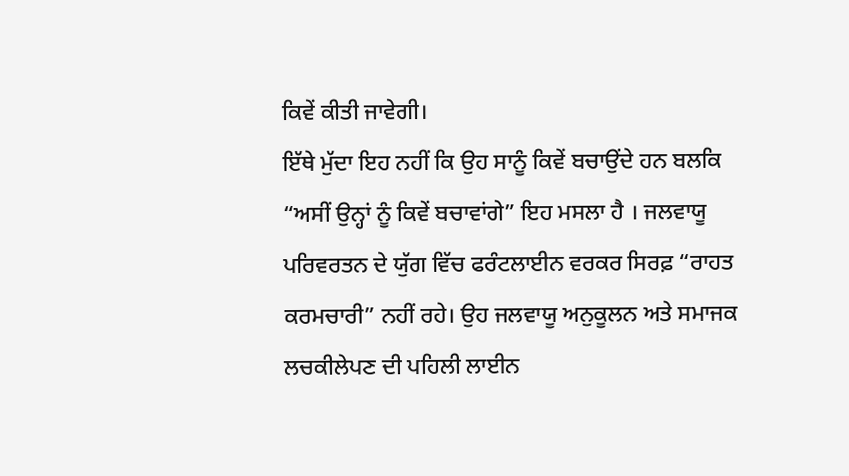ਕਿਵੇਂ ਕੀਤੀ ਜਾਵੇਗੀ।
ਇੱਥੇ ਮੁੱਦਾ ਇਹ ਨਹੀਂ ਕਿ ਉਹ ਸਾਨੂੰ ਕਿਵੇਂ ਬਚਾਉਂਦੇ ਹਨ ਬਲਕਿ “ਅਸੀਂ ਉਨ੍ਹਾਂ ਨੂੰ ਕਿਵੇਂ ਬਚਾਵਾਂਗੇ” ਇਹ ਮਸਲਾ ਹੈ । ਜਲਵਾਯੂ ਪਰਿਵਰਤਨ ਦੇ ਯੁੱਗ ਵਿੱਚ ਫਰੰਟਲਾਈਨ ਵਰਕਰ ਸਿਰਫ਼ “ਰਾਹਤ ਕਰਮਚਾਰੀ” ਨਹੀਂ ਰਹੇ। ਉਹ ਜਲਵਾਯੂ ਅਨੁਕੂਲਨ ਅਤੇ ਸਮਾਜਕ ਲਚਕੀਲੇਪਣ ਦੀ ਪਹਿਲੀ ਲਾਈਨ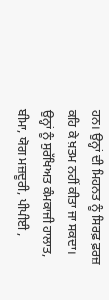ਹਨ। ਉਨ੍ਹਾਂ ਦੀ ਮਿਹਨਤ ਨੂੰ ਸਿਰਫ਼ ਫ਼ਰਜ਼ ਕਹਿ ਕੇ ਖ਼ਤਮ ਨਹੀਂ ਕੀਤਾ ਜਾ ਸਕਦਾ। ਉਨ੍ਹਾਂ ਨੂੰ ਸੁਰੱਖਿਅਤ ਕੰਮਕਾਜੀ ਹਾਲਾਤ, ਬੀਮਾ, ਯੋਗ ਮਜ਼ਦੂਰੀ, ਪੀਪੀਈ ,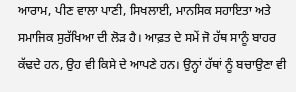ਆਰਾਮ, ਪੀਣ ਵਾਲਾ ਪਾਣੀ, ਸਿਖਲਾਈ, ਮਾਨਸਿਕ ਸਹਾਇਤਾ ਅਤੇ ਸਮਾਜਿਕ ਸੁਰੱਖਿਆ ਦੀ ਲੋੜ ਹੈ। ਆਫ਼ਤ ਦੇ ਸਮੇਂ ਜੋ ਹੱਥ ਸਾਨੂੰ ਬਾਹਰ ਕੱਢਦੇ ਹਨ, ਉਹ ਵੀ ਕਿਸੇ ਦੇ ਆਪਣੇ ਹਨ। ਉਨ੍ਹਾਂ ਹੱਥਾਂ ਨੂੰ ਬਚਾਉਣਾ ਵੀ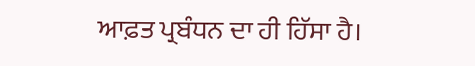ਆਫ਼ਤ ਪ੍ਰਬੰਧਨ ਦਾ ਹੀ ਹਿੱਸਾ ਹੈ।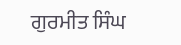ਗੁਰਮੀਤ ਸਿੰਘ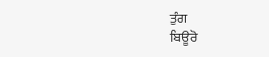ਤੁੰਗ
ਬਿਊਰੋ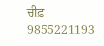ਚੀਫ਼
9855221193